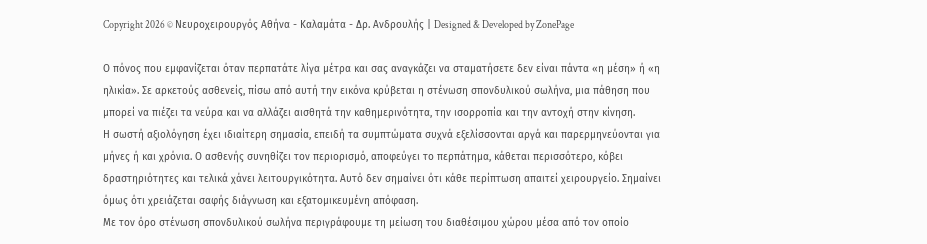Copyright 2026 © Νευροχειρουργός Αθήνα - Καλαμάτα - Δρ. Ανδρουλής | Designed & Developed by ZonePage

Ο πόνος που εμφανίζεται όταν περπατάτε λίγα μέτρα και σας αναγκάζει να σταματήσετε δεν είναι πάντα «η μέση» ή «η ηλικία». Σε αρκετούς ασθενείς, πίσω από αυτή την εικόνα κρύβεται η στένωση σπονδυλικού σωλήνα, μια πάθηση που μπορεί να πιέζει τα νεύρα και να αλλάζει αισθητά την καθημερινότητα, την ισορροπία και την αντοχή στην κίνηση.
Η σωστή αξιολόγηση έχει ιδιαίτερη σημασία, επειδή τα συμπτώματα συχνά εξελίσσονται αργά και παρερμηνεύονται για μήνες ή και χρόνια. Ο ασθενής συνηθίζει τον περιορισμό, αποφεύγει το περπάτημα, κάθεται περισσότερο, κόβει δραστηριότητες και τελικά χάνει λειτουργικότητα. Αυτό δεν σημαίνει ότι κάθε περίπτωση απαιτεί χειρουργείο. Σημαίνει όμως ότι χρειάζεται σαφής διάγνωση και εξατομικευμένη απόφαση.
Με τον όρο στένωση σπονδυλικού σωλήνα περιγράφουμε τη μείωση του διαθέσιμου χώρου μέσα από τον οποίο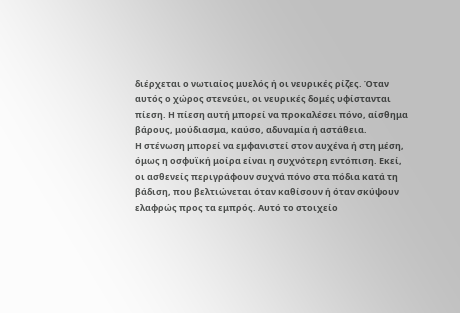διέρχεται ο νωτιαίος μυελός ή οι νευρικές ρίζες. Όταν αυτός ο χώρος στενεύει, οι νευρικές δομές υφίστανται πίεση. Η πίεση αυτή μπορεί να προκαλέσει πόνο, αίσθημα βάρους, μούδιασμα, καύσο, αδυναμία ή αστάθεια.
Η στένωση μπορεί να εμφανιστεί στον αυχένα ή στη μέση, όμως η οσφυϊκή μοίρα είναι η συχνότερη εντόπιση. Εκεί, οι ασθενείς περιγράφουν συχνά πόνο στα πόδια κατά τη βάδιση, που βελτιώνεται όταν καθίσουν ή όταν σκύψουν ελαφρώς προς τα εμπρός. Αυτό το στοιχείο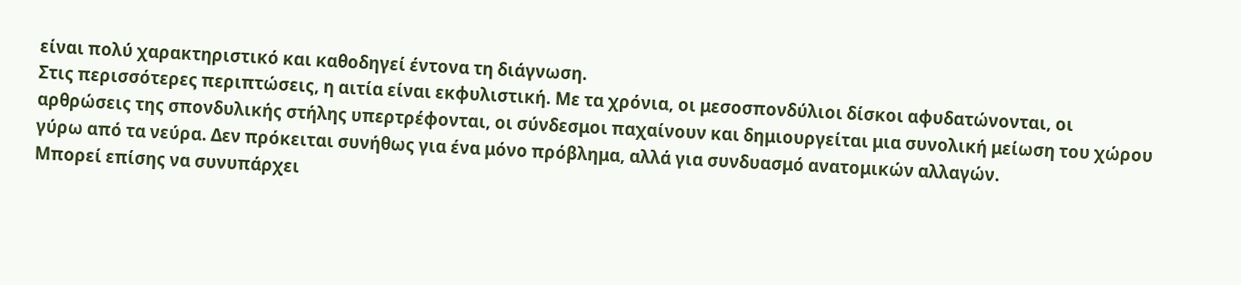είναι πολύ χαρακτηριστικό και καθοδηγεί έντονα τη διάγνωση.
Στις περισσότερες περιπτώσεις, η αιτία είναι εκφυλιστική. Με τα χρόνια, οι μεσοσπονδύλιοι δίσκοι αφυδατώνονται, οι αρθρώσεις της σπονδυλικής στήλης υπερτρέφονται, οι σύνδεσμοι παχαίνουν και δημιουργείται μια συνολική μείωση του χώρου γύρω από τα νεύρα. Δεν πρόκειται συνήθως για ένα μόνο πρόβλημα, αλλά για συνδυασμό ανατομικών αλλαγών.
Μπορεί επίσης να συνυπάρχει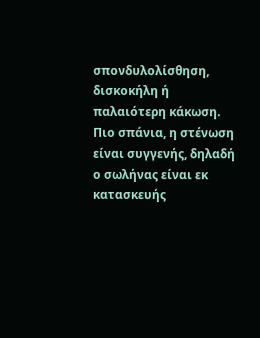σπονδυλολίσθηση, δισκοκήλη ή παλαιότερη κάκωση. Πιο σπάνια, η στένωση είναι συγγενής, δηλαδή ο σωλήνας είναι εκ κατασκευής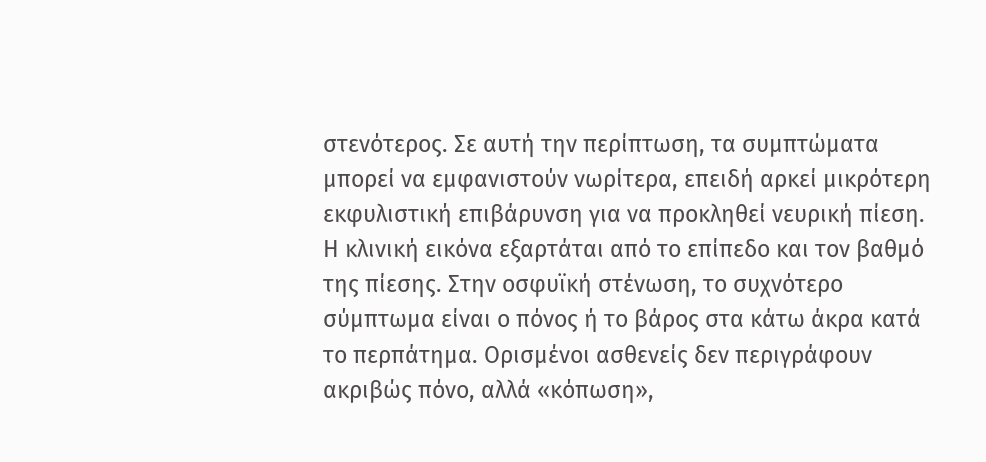στενότερος. Σε αυτή την περίπτωση, τα συμπτώματα μπορεί να εμφανιστούν νωρίτερα, επειδή αρκεί μικρότερη εκφυλιστική επιβάρυνση για να προκληθεί νευρική πίεση.
Η κλινική εικόνα εξαρτάται από το επίπεδο και τον βαθμό της πίεσης. Στην οσφυϊκή στένωση, το συχνότερο σύμπτωμα είναι ο πόνος ή το βάρος στα κάτω άκρα κατά το περπάτημα. Ορισμένοι ασθενείς δεν περιγράφουν ακριβώς πόνο, αλλά «κόπωση»,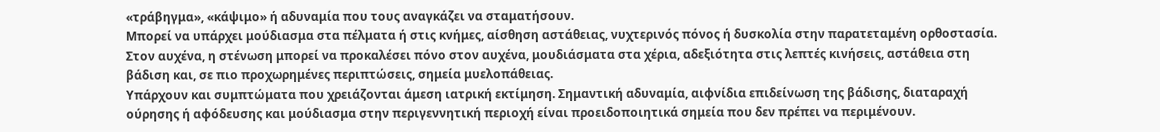«τράβηγμα», «κάψιμο» ή αδυναμία που τους αναγκάζει να σταματήσουν.
Μπορεί να υπάρχει μούδιασμα στα πέλματα ή στις κνήμες, αίσθηση αστάθειας, νυχτερινός πόνος ή δυσκολία στην παρατεταμένη ορθοστασία. Στον αυχένα, η στένωση μπορεί να προκαλέσει πόνο στον αυχένα, μουδιάσματα στα χέρια, αδεξιότητα στις λεπτές κινήσεις, αστάθεια στη βάδιση και, σε πιο προχωρημένες περιπτώσεις, σημεία μυελοπάθειας.
Υπάρχουν και συμπτώματα που χρειάζονται άμεση ιατρική εκτίμηση. Σημαντική αδυναμία, αιφνίδια επιδείνωση της βάδισης, διαταραχή ούρησης ή αφόδευσης και μούδιασμα στην περιγεννητική περιοχή είναι προειδοποιητικά σημεία που δεν πρέπει να περιμένουν.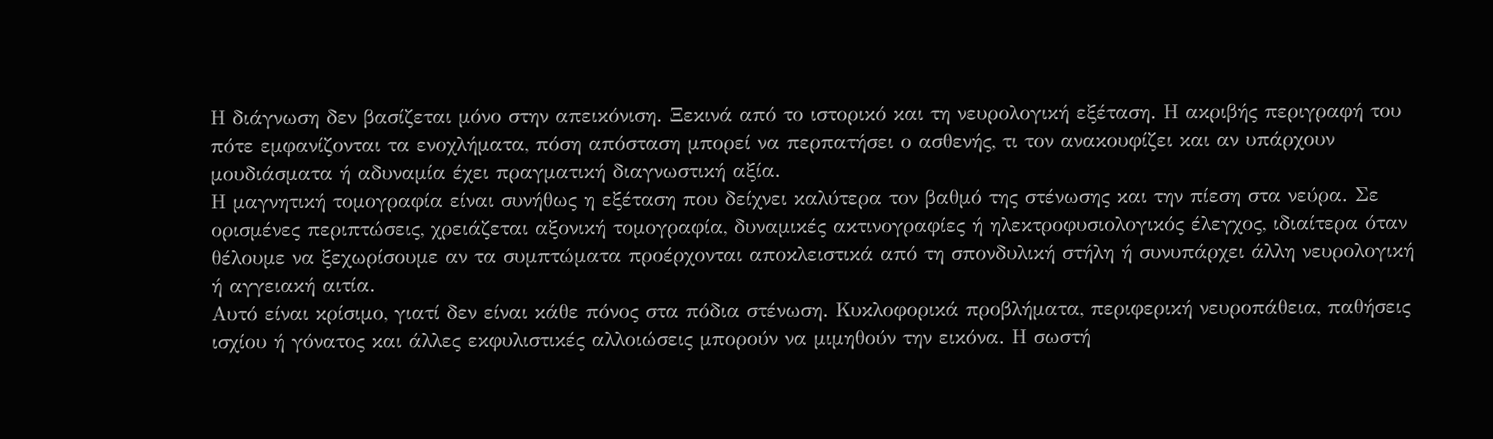Η διάγνωση δεν βασίζεται μόνο στην απεικόνιση. Ξεκινά από το ιστορικό και τη νευρολογική εξέταση. Η ακριβής περιγραφή του πότε εμφανίζονται τα ενοχλήματα, πόση απόσταση μπορεί να περπατήσει ο ασθενής, τι τον ανακουφίζει και αν υπάρχουν μουδιάσματα ή αδυναμία έχει πραγματική διαγνωστική αξία.
Η μαγνητική τομογραφία είναι συνήθως η εξέταση που δείχνει καλύτερα τον βαθμό της στένωσης και την πίεση στα νεύρα. Σε ορισμένες περιπτώσεις, χρειάζεται αξονική τομογραφία, δυναμικές ακτινογραφίες ή ηλεκτροφυσιολογικός έλεγχος, ιδιαίτερα όταν θέλουμε να ξεχωρίσουμε αν τα συμπτώματα προέρχονται αποκλειστικά από τη σπονδυλική στήλη ή συνυπάρχει άλλη νευρολογική ή αγγειακή αιτία.
Αυτό είναι κρίσιμο, γιατί δεν είναι κάθε πόνος στα πόδια στένωση. Κυκλοφορικά προβλήματα, περιφερική νευροπάθεια, παθήσεις ισχίου ή γόνατος και άλλες εκφυλιστικές αλλοιώσεις μπορούν να μιμηθούν την εικόνα. Η σωστή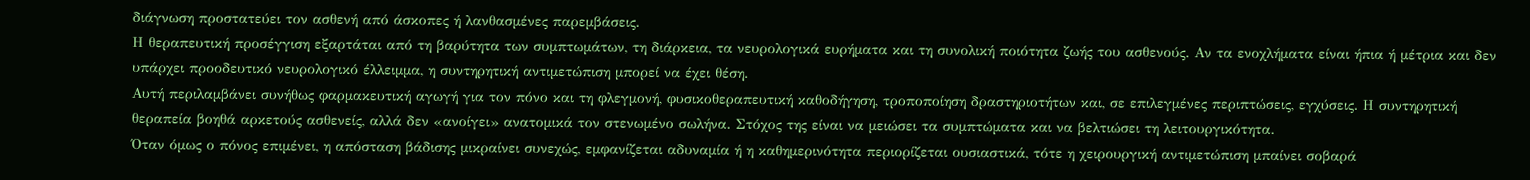διάγνωση προστατεύει τον ασθενή από άσκοπες ή λανθασμένες παρεμβάσεις.
Η θεραπευτική προσέγγιση εξαρτάται από τη βαρύτητα των συμπτωμάτων, τη διάρκεια, τα νευρολογικά ευρήματα και τη συνολική ποιότητα ζωής του ασθενούς. Αν τα ενοχλήματα είναι ήπια ή μέτρια και δεν υπάρχει προοδευτικό νευρολογικό έλλειμμα, η συντηρητική αντιμετώπιση μπορεί να έχει θέση.
Αυτή περιλαμβάνει συνήθως φαρμακευτική αγωγή για τον πόνο και τη φλεγμονή, φυσικοθεραπευτική καθοδήγηση, τροποποίηση δραστηριοτήτων και, σε επιλεγμένες περιπτώσεις, εγχύσεις. Η συντηρητική θεραπεία βοηθά αρκετούς ασθενείς, αλλά δεν «ανοίγει» ανατομικά τον στενωμένο σωλήνα. Στόχος της είναι να μειώσει τα συμπτώματα και να βελτιώσει τη λειτουργικότητα.
Όταν όμως ο πόνος επιμένει, η απόσταση βάδισης μικραίνει συνεχώς, εμφανίζεται αδυναμία ή η καθημερινότητα περιορίζεται ουσιαστικά, τότε η χειρουργική αντιμετώπιση μπαίνει σοβαρά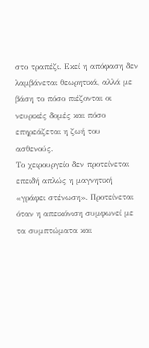στο τραπέζι. Εκεί η απόφαση δεν λαμβάνεται θεωρητικά, αλλά με βάση το πόσο πιέζονται οι νευρικές δομές και πόσο επηρεάζεται η ζωή του ασθενούς.
Το χειρουργείο δεν προτείνεται επειδή απλώς η μαγνητική «γράφει στένωση». Προτείνεται όταν η απεικόνιση συμφωνεί με τα συμπτώματα και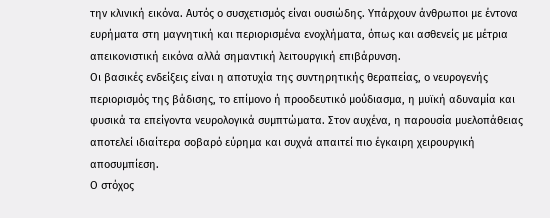την κλινική εικόνα. Αυτός ο συσχετισμός είναι ουσιώδης. Υπάρχουν άνθρωποι με έντονα ευρήματα στη μαγνητική και περιορισμένα ενοχλήματα, όπως και ασθενείς με μέτρια απεικονιστική εικόνα αλλά σημαντική λειτουργική επιβάρυνση.
Οι βασικές ενδείξεις είναι η αποτυχία της συντηρητικής θεραπείας, ο νευρογενής περιορισμός της βάδισης, το επίμονο ή προοδευτικό μούδιασμα, η μυϊκή αδυναμία και φυσικά τα επείγοντα νευρολογικά συμπτώματα. Στον αυχένα, η παρουσία μυελοπάθειας αποτελεί ιδιαίτερα σοβαρό εύρημα και συχνά απαιτεί πιο έγκαιρη χειρουργική αποσυμπίεση.
Ο στόχος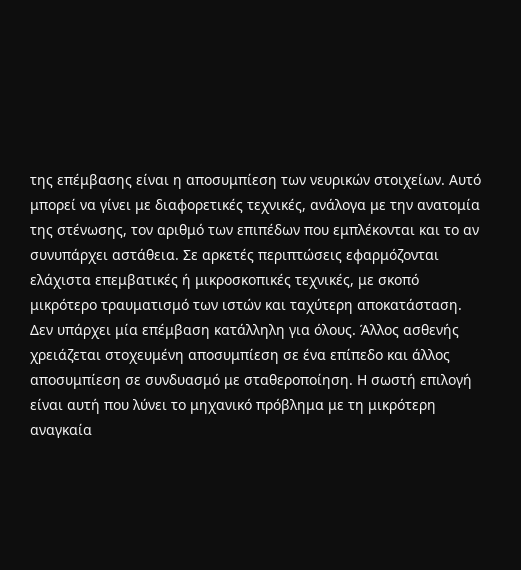της επέμβασης είναι η αποσυμπίεση των νευρικών στοιχείων. Αυτό μπορεί να γίνει με διαφορετικές τεχνικές, ανάλογα με την ανατομία της στένωσης, τον αριθμό των επιπέδων που εμπλέκονται και το αν συνυπάρχει αστάθεια. Σε αρκετές περιπτώσεις εφαρμόζονται ελάχιστα επεμβατικές ή μικροσκοπικές τεχνικές, με σκοπό μικρότερο τραυματισμό των ιστών και ταχύτερη αποκατάσταση.
Δεν υπάρχει μία επέμβαση κατάλληλη για όλους. Άλλος ασθενής χρειάζεται στοχευμένη αποσυμπίεση σε ένα επίπεδο και άλλος αποσυμπίεση σε συνδυασμό με σταθεροποίηση. Η σωστή επιλογή είναι αυτή που λύνει το μηχανικό πρόβλημα με τη μικρότερη αναγκαία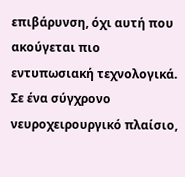επιβάρυνση, όχι αυτή που ακούγεται πιο εντυπωσιακή τεχνολογικά.
Σε ένα σύγχρονο νευροχειρουργικό πλαίσιο,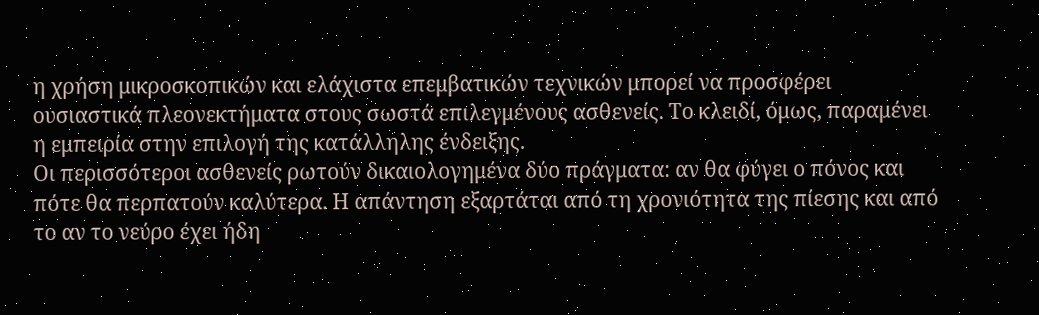η χρήση μικροσκοπικών και ελάχιστα επεμβατικών τεχνικών μπορεί να προσφέρει ουσιαστικά πλεονεκτήματα στους σωστά επιλεγμένους ασθενείς. Το κλειδί, όμως, παραμένει η εμπειρία στην επιλογή της κατάλληλης ένδειξης.
Οι περισσότεροι ασθενείς ρωτούν δικαιολογημένα δύο πράγματα: αν θα φύγει ο πόνος και πότε θα περπατούν καλύτερα. Η απάντηση εξαρτάται από τη χρονιότητα της πίεσης και από το αν το νεύρο έχει ήδη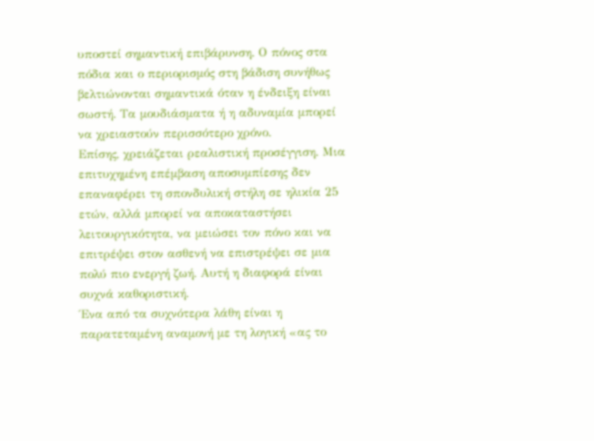υποστεί σημαντική επιβάρυνση. Ο πόνος στα πόδια και ο περιορισμός στη βάδιση συνήθως βελτιώνονται σημαντικά όταν η ένδειξη είναι σωστή. Τα μουδιάσματα ή η αδυναμία μπορεί να χρειαστούν περισσότερο χρόνο.
Επίσης, χρειάζεται ρεαλιστική προσέγγιση. Μια επιτυχημένη επέμβαση αποσυμπίεσης δεν επαναφέρει τη σπονδυλική στήλη σε ηλικία 25 ετών, αλλά μπορεί να αποκαταστήσει λειτουργικότητα, να μειώσει τον πόνο και να επιτρέψει στον ασθενή να επιστρέψει σε μια πολύ πιο ενεργή ζωή. Αυτή η διαφορά είναι συχνά καθοριστική.
Ένα από τα συχνότερα λάθη είναι η παρατεταμένη αναμονή με τη λογική «ας το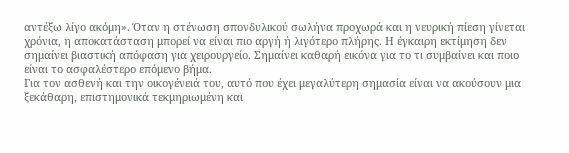αντέξω λίγο ακόμη». Όταν η στένωση σπονδυλικού σωλήνα προχωρά και η νευρική πίεση γίνεται χρόνια, η αποκατάσταση μπορεί να είναι πιο αργή ή λιγότερο πλήρης. Η έγκαιρη εκτίμηση δεν σημαίνει βιαστική απόφαση για χειρουργείο. Σημαίνει καθαρή εικόνα για το τι συμβαίνει και ποιο είναι το ασφαλέστερο επόμενο βήμα.
Για τον ασθενή και την οικογένειά του, αυτό που έχει μεγαλύτερη σημασία είναι να ακούσουν μια ξεκάθαρη, επιστημονικά τεκμηριωμένη και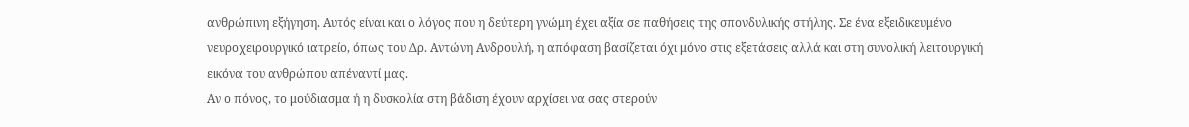ανθρώπινη εξήγηση. Αυτός είναι και ο λόγος που η δεύτερη γνώμη έχει αξία σε παθήσεις της σπονδυλικής στήλης. Σε ένα εξειδικευμένο νευροχειρουργικό ιατρείο, όπως του Δρ. Αντώνη Ανδρουλή, η απόφαση βασίζεται όχι μόνο στις εξετάσεις αλλά και στη συνολική λειτουργική εικόνα του ανθρώπου απέναντί μας.
Αν ο πόνος, το μούδιασμα ή η δυσκολία στη βάδιση έχουν αρχίσει να σας στερούν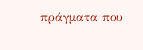πράγματα που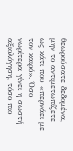θεωρούσατε δεδομένα, μην το αντιμετωπίζετε ως κάτι που «περνάει με τον καιρό». Όσο νωρίτερα γίνει η σωστή αξιολόγηση, τόσο πιο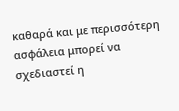καθαρά και με περισσότερη ασφάλεια μπορεί να σχεδιαστεί η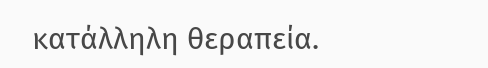κατάλληλη θεραπεία.